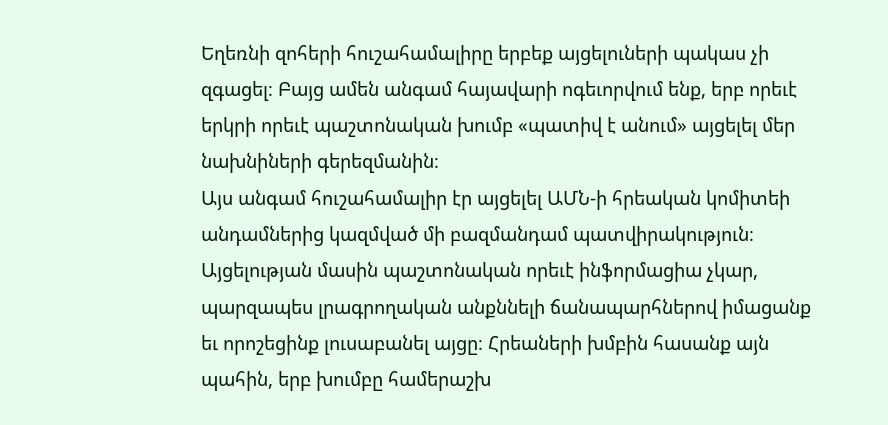Եղեռնի զոհերի հուշահամալիրը երբեք այցելուների պակաս չի զգացել։ Բայց ամեն անգամ հայավարի ոգեւորվում ենք, երբ որեւէ երկրի որեւէ պաշտոնական խումբ «պատիվ է անում» այցելել մեր նախնիների գերեզմանին։
Այս անգամ հուշահամալիր էր այցելել ԱՄՆ-ի հրեական կոմիտեի անդամներից կազմված մի բազմանդամ պատվիրակություն։ Այցելության մասին պաշտոնական որեւէ ինֆորմացիա չկար, պարզապես լրագրողական անքննելի ճանապարհներով իմացանք եւ որոշեցինք լուսաբանել այցը։ Հրեաների խմբին հասանք այն պահին, երբ խումբը համերաշխ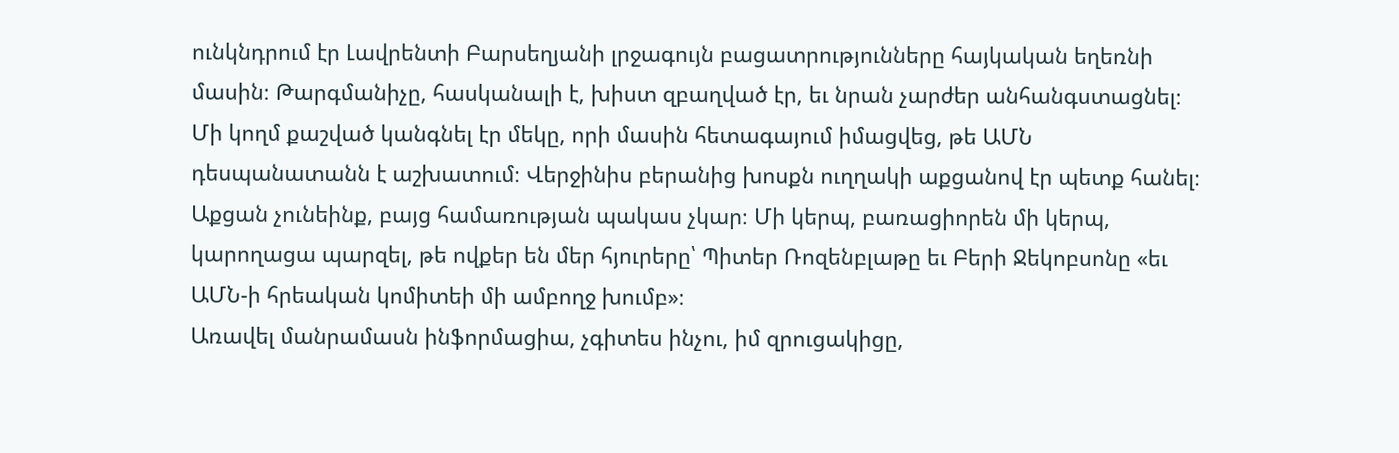ունկնդրում էր Լավրենտի Բարսեղյանի լրջագույն բացատրությունները հայկական եղեռնի մասին։ Թարգմանիչը, հասկանալի է, խիստ զբաղված էր, եւ նրան չարժեր անհանգստացնել։ Մի կողմ քաշված կանգնել էր մեկը, որի մասին հետագայում իմացվեց, թե ԱՄՆ դեսպանատանն է աշխատում։ Վերջինիս բերանից խոսքն ուղղակի աքցանով էր պետք հանել։ Աքցան չունեինք, բայց համառության պակաս չկար։ Մի կերպ, բառացիորեն մի կերպ, կարողացա պարզել, թե ովքեր են մեր հյուրերը՝ Պիտեր Ռոզենբլաթը եւ Բերի Ջեկոբսոնը «եւ ԱՄՆ-ի հրեական կոմիտեի մի ամբողջ խումբ»։
Առավել մանրամասն ինֆորմացիա, չգիտես ինչու, իմ զրուցակիցը,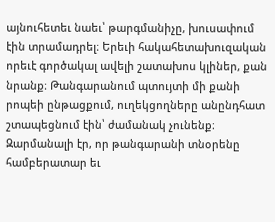այնուհետեւ նաեւ՝ թարգմանիչը, խուսափում էին տրամադրել։ Երեւի հակահետախուզական որեւէ գործակալ ավելի շատախոս կլիներ, քան նրանք։ Թանգարանում պտույտի մի քանի րոպեի ընթացքում, ուղեկցողները անընդհատ շտապեցնում էին՝ ժամանակ չունենք։ Զարմանալի էր, որ թանգարանի տնօրենը համբերատար եւ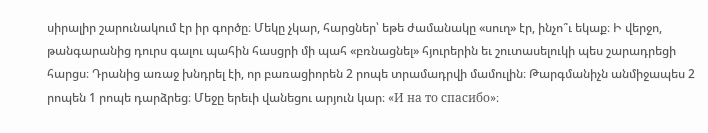սիրալիր շարունակում էր իր գործը։ Մեկը չկար, հարցներ՝ եթե ժամանակը «սուղ» էր, ինչո՞ւ եկաք։ Ի վերջո, թանգարանից դուրս գալու պահին հասցրի մի պահ «բռնացնել» հյուրերին եւ շուտասելուկի պես շարադրեցի հարցս։ Դրանից առաջ խնդրել էի, որ բառացիորեն 2 րոպե տրամադրվի մամուլին։ Թարգմանիչն անմիջապես 2 րոպեն 1 րոպե դարձրեց։ Մեջը երեւի վանեցու արյուն կար։ «И на то спасибо»։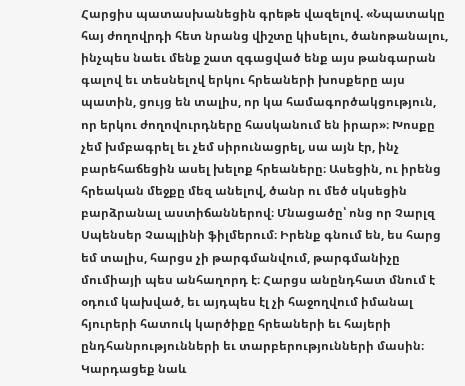Հարցիս պատասխանեցին գրեթե վազելով. «Նպատակը հայ ժողովրդի հետ նրանց վիշտը կիսելու, ծանոթանալու, ինչպես նաեւ մենք շատ զգացված ենք այս թանգարան գալով եւ տեսնելով երկու հրեաների խոսքերը այս պատին, ցույց են տալիս, որ կա համագործակցություն, որ երկու ժողովուրդները հասկանում են իրար»։ Խոսքը չեմ խմբագրել եւ չեմ սիրունացրել, սա այն էր, ինչ բարեհաճեցին ասել խելոք հրեաները։ Ասեցին, ու իրենց հրեական մեջքը մեզ անելով, ծանր ու մեծ սկսեցին բարձրանալ աստիճաններով։ Մնացածը՝ ոնց որ Չարլզ Սպենսեր Չապլինի ֆիլմերում։ Իրենք գնում են, ես հարց եմ տալիս, հարցս չի թարգմանվում, թարգմանիչը մումիայի պես անհաղորդ է։ Հարցս անընդհատ մնում է օդում կախված, եւ այդպես էլ չի հաջողվում իմանալ հյուրերի հատուկ կարծիքը հրեաների եւ հայերի ընդհանրությունների եւ տարբերությունների մասին։
Կարդացեք նաև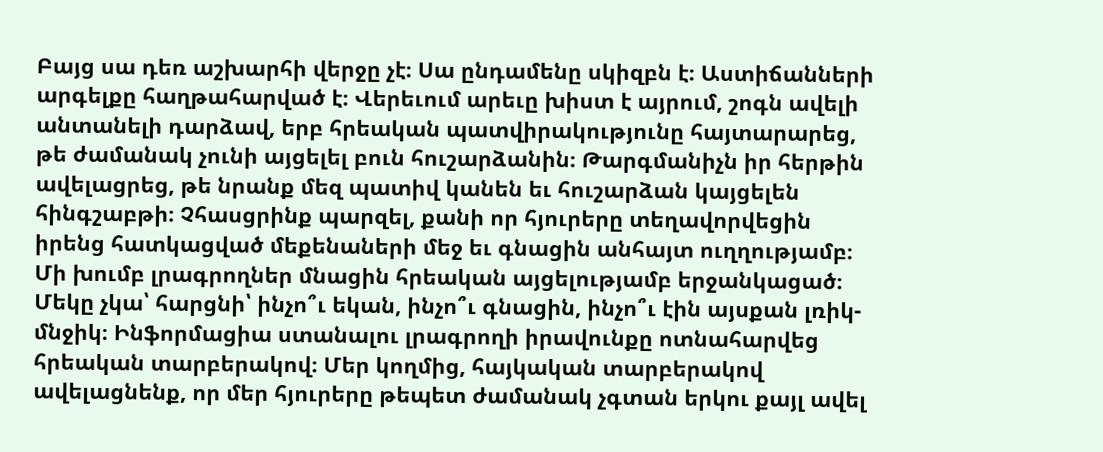Բայց սա դեռ աշխարհի վերջը չէ։ Սա ընդամենը սկիզբն է։ Աստիճանների արգելքը հաղթահարված է։ Վերեւում արեւը խիստ է այրում, շոգն ավելի անտանելի դարձավ, երբ հրեական պատվիրակությունը հայտարարեց, թե ժամանակ չունի այցելել բուն հուշարձանին։ Թարգմանիչն իր հերթին ավելացրեց, թե նրանք մեզ պատիվ կանեն եւ հուշարձան կայցելեն հինգշաբթի։ Չհասցրինք պարզել, քանի որ հյուրերը տեղավորվեցին իրենց հատկացված մեքենաների մեջ եւ գնացին անհայտ ուղղությամբ։
Մի խումբ լրագրողներ մնացին հրեական այցելությամբ երջանկացած։
Մեկը չկա՝ հարցնի՝ ինչո՞ւ եկան, ինչո՞ւ գնացին, ինչո՞ւ էին այսքան լռիկ-մնջիկ։ Ինֆորմացիա ստանալու լրագրողի իրավունքը ոտնահարվեց հրեական տարբերակով։ Մեր կողմից, հայկական տարբերակով ավելացնենք, որ մեր հյուրերը թեպետ ժամանակ չգտան երկու քայլ ավել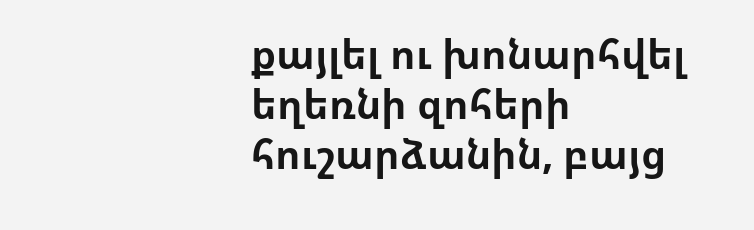քայլել ու խոնարհվել եղեռնի զոհերի հուշարձանին, բայց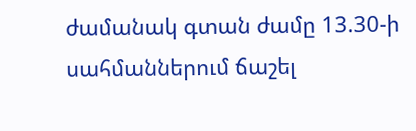ժամանակ գտան ժամը 13.30-ի սահմաններում ճաշել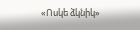«Ոսկե ձկնիկ»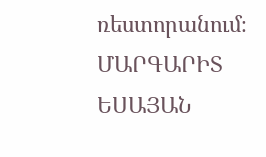ռեստորանում։
ՄԱՐԳԱՐԻՏ ԵՍԱՅԱՆ